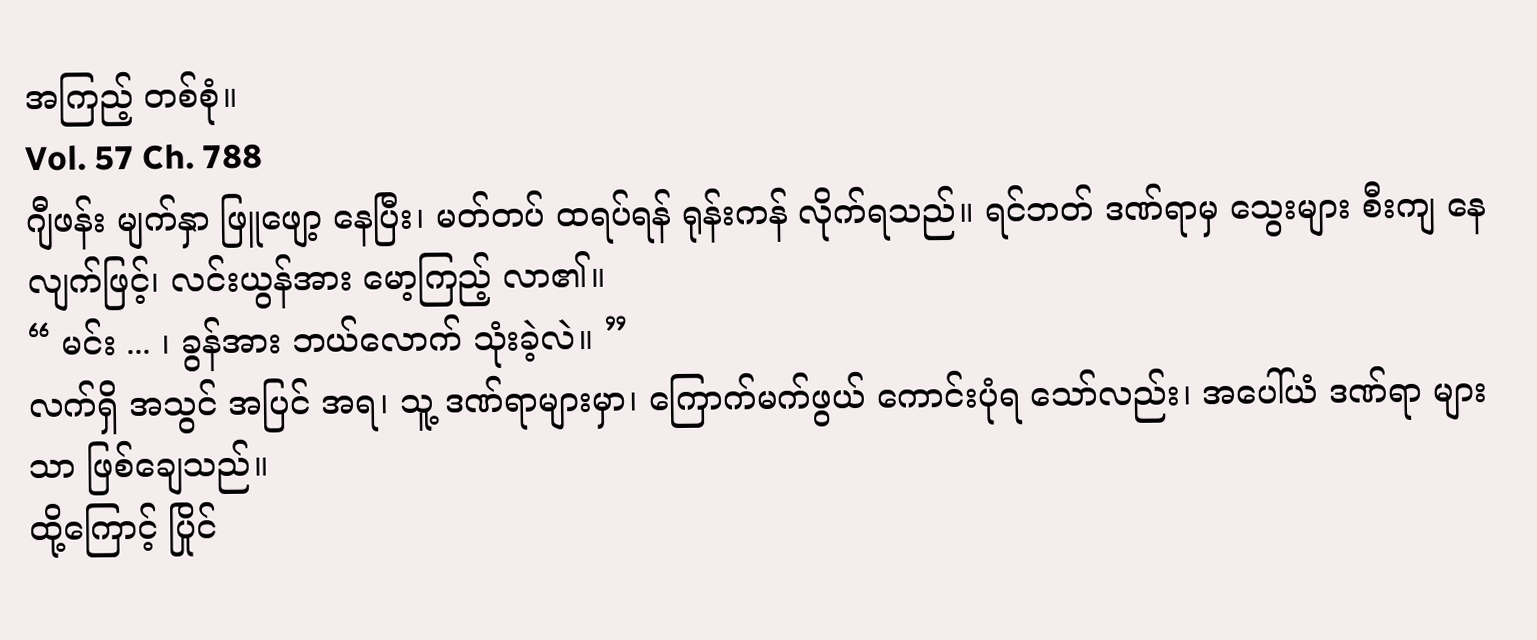အကြည့် တစ်စုံ။
Vol. 57 Ch. 788
ဂျီဖန်း မျက်နှာ ဖြူဖျော့ နေပြီး၊ မတ်တပ် ထရပ်ရန် ရုန်းကန် လိုက်ရသည်။ ရင်ဘတ် ဒဏ်ရာမှ သွေးများ စီးကျ နေလျက်ဖြင့်၊ လင်းယွန်အား မော့ကြည့် လာ၏။
“ မင်း ... ၊ ခွန်အား ဘယ်လောက် သုံးခဲ့လဲ။ ”
လက်ရှိ အသွင် အပြင် အရ၊ သူ့ ဒဏ်ရာများမှာ၊ ကြောက်မက်ဖွယ် ကောင်းပုံရ သော်လည်း၊ အပေါ်ယံ ဒဏ်ရာ များသာ ဖြစ်ချေသည်။
ထို့ကြောင့် ပြိုင်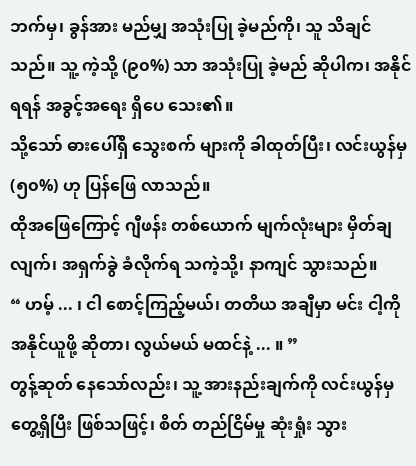ဘက်မှ၊ ခွန်အား မည်မျှ အသုံးပြု ခဲ့မည်ကို၊ သူ သိချင်သည်။ သူ့ ကဲ့သို့ (၉၀%) သာ အသုံးပြု ခဲ့မည် ဆိုပါက၊ အနိုင် ရရန် အခွင့်အရေး ရှိပေ သေး၏။
သို့သော် ဓားပေါ်ရှိ သွေးစက် များကို ခါထုတ်ပြီး၊ လင်းယွန်မှ (၅၀%) ဟု ပြန်ဖြေ လာသည်။
ထိုအဖြေကြောင့် ဂျီဖန်း တစ်ယောက် မျက်လုံးများ မှိတ်ချလျက်၊ အရှက်ခွဲ ခံလိုက်ရ သကဲ့သို့၊ နာကျင် သွားသည်။
“ ဟမ့် ... ၊ ငါ စောင့်ကြည့်မယ်၊ တတိယ အချီမှာ မင်း ငါ့ကို အနိုင်ယူဖို့ ဆိုတာ၊ လွယ်မယ် မထင်နဲ့ ... ။ ”
တွန့်ဆုတ် နေသော်လည်း၊ သူ့ အားနည်းချက်ကို လင်းယွန်မှ တွေ့ရှိပြီး ဖြစ်သဖြင့်၊ စိတ် တည်ငြိမ်မှု ဆုံးရှုံး သွား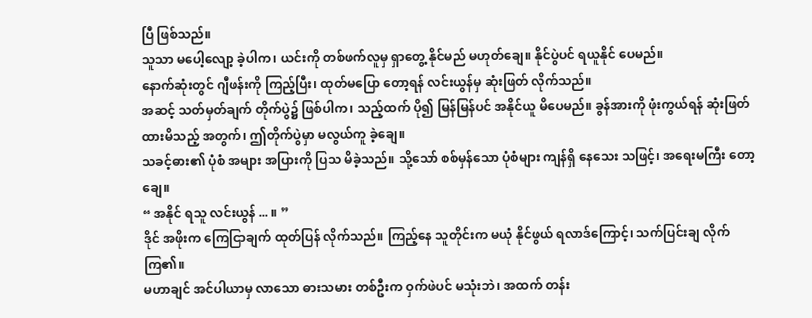ပြီ ဖြစ်သည်။
သူသာ မပေါ့လျော့ ခဲ့ပါက၊ ယင်းကို တစ်ဖက်လူမှ ရှာတွေ့ နိုင်မည် မဟုတ်ချေ။ နိုင်ပွဲပင် ရယူနိုင် ပေမည်။
နောက်ဆုံးတွင် ဂျီဖန်းကို ကြည့်ပြီး၊ ထုတ်မပြော တော့ရန် လင်းယွန်မှ ဆုံးဖြတ် လိုက်သည်။
အဆင့် သတ်မှတ်ချက် တိုက်ပွဲ၌ ဖြစ်ပါက၊ သည့်ထက် ပို၍ မြန်မြန်ပင် အနိုင်ယူ မိပေမည်။ ခွန်အားကို ဖုံးကွယ်ရန် ဆုံးဖြတ် ထားမိသည့် အတွက်၊ ဤတိုက်ပွဲမှာ မလွယ်ကူ ခဲ့ချေ။
သခင့်ဓား၏ ပုံစံ အများ အပြားကို ပြသ မိခဲ့သည်။ သို့သော် စစ်မှန်သော ပုံစံများ ကျန်ရှိ နေသေး သဖြင့်၊ အရေးမကြီး တော့ချေ။
“ အနိုင် ရသူ လင်းယွန် ... ။ ”
ဒိုင် အဖိုးက ကြေငြာချက် ထုတ်ပြန် လိုက်သည်။ ကြည့်နေ သူတိုင်းက မယုံ နိုင်ဖွယ် ရလာဒ်ကြောင့်၊ သက်ပြင်းချ လိုက်ကြ၏။
မဟာချင် အင်ပါယာမှ လာသော ဓားသမား တစ်ဦးက ဝှက်ဖဲပင် မသုံးဘဲ၊ အထက် တန်း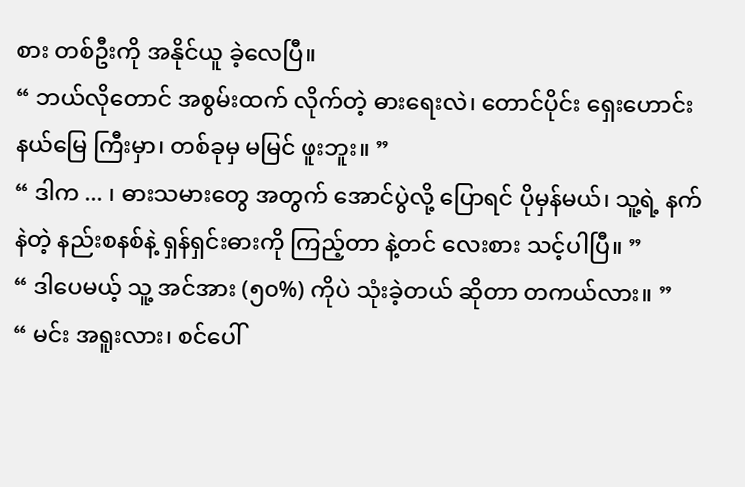စား တစ်ဦးကို အနိုင်ယူ ခဲ့လေပြီ။
“ ဘယ်လိုတောင် အစွမ်းထက် လိုက်တဲ့ ဓားရေးလဲ၊ တောင်ပိုင်း ရှေးဟောင်း နယ်မြေ ကြီးမှာ၊ တစ်ခုမှ မမြင် ဖူးဘူး။ ”
“ ဒါက ... ၊ ဓားသမားတွေ အတွက် အောင်ပွဲလို့ ပြောရင် ပိုမှန်မယ်၊ သူ့ရဲ့ နက်နဲတဲ့ နည်းစနစ်နဲ့ ရှန်ရှင်းဓားကို ကြည့်တာ နဲ့တင် လေးစား သင့်ပါပြီ။ ”
“ ဒါပေမယ့် သူ့ အင်အား (၅၀%) ကိုပဲ သုံးခဲ့တယ် ဆိုတာ တကယ်လား။ ”
“ မင်း အရူးလား၊ စင်ပေါ်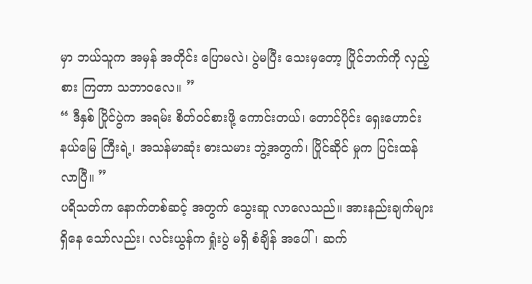မှာ ဘယ်သူက အမှန် အတိုင်း ပြောမလဲ၊ ပွဲမပြီး သေးမှတော့ ပြိုင်ဘက်ကို လှည့်စား ကြတာ သဘာဝလေ။ ”
“ ဒီနှစ် ပြိုင်ပွဲက အရမ်း စိတ်ဝင်စားဖို့ ကောင်းတယ်၊ တောင်ပိုင်း ရှေးဟောင်း နယ်မြေ ကြီးရဲ့၊ အသန်မာဆုံး ဓားသမား ဘွဲ့အတွက်၊ ပြိုင်ဆိုင် မှုက ပြင်းထန် လာပြီ။ ”
ပရိသတ်က နောက်တစ်ဆင့် အတွက် သွေးဆူ လာလေသည်။ အားနည်းချက်များ ရှိနေ သော်လည်း၊ လင်းယွန်က ရှုံးပွဲ မရှိ စံချိန် အပေါ်၊ ဆက်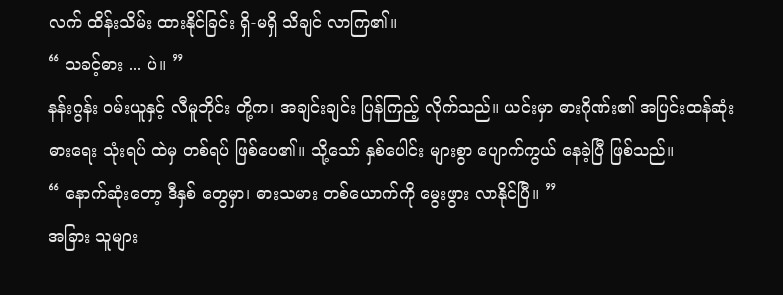လက် ထိန်းသိမ်း ထားနိုင်ခြင်း ရှိ-မရှိ သိချင် လာကြ၏။
“ သခင့်ဓား ... ပဲ။ ”
နန်းဂွန်း ဝမ်းယူနှင့် လီမူဘိုင်း တို့က၊ အချင်းချင်း ပြန်ကြည့် လိုက်သည်။ ယင်းမှာ ဓားဂိုဏ်း၏ အပြင်းထန်ဆုံး ဓားရေး သုံးရပ် ထဲမှ တစ်ရပ် ဖြစ်ပေ၏။ သို့သော် နှစ်ပေါင်း များစွာ ပျောက်ကွယ် နေခဲ့ပြီ ဖြစ်သည်။
“ နောက်ဆုံးတော့ ဒီနှစ် တွေမှာ၊ ဓားသမား တစ်ယောက်ကို မွေးဖွား လာနိုင်ပြီ။ ”
အခြား သူများ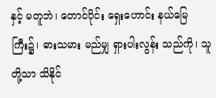နှင့် မတူဘဲ၊ တောင်ပိုင်း ရှေးဟောင်း နယ်မြေ ကြီး၌၊ ဓားသမား မည်မျှ ရှားပါးလွန်း သည်ကို၊ သူတို့သာ သိနိုင်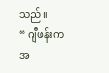သည်။
“ ဂျီဖန်းက အ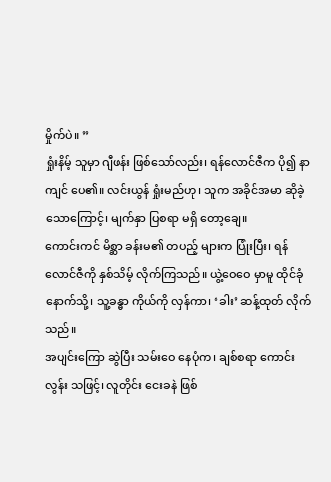မှိုက်ပဲ။ ”
ရှုံးနိမ့် သူမှာ ဂျီဖန်း ဖြစ်သော်လည်း၊ ရန်လောင်ဇီက ပို၍ နာကျင် ပေ၏။ လင်းယွန် ရှုံးမည်ဟု၊ သူက အခိုင်အမာ ဆိုခဲ့ သောကြောင့်၊ မျက်နှာ ပြစရာ မရှိ တော့ချေ။
ကောင်းကင် မိစ္ဆာ ခန်းမ၏ တပည့် များက ပြုံးပြီး၊ ရန်လောင်ဇီကို နှစ်သိမ့် လိုက်ကြသည်။ ယွဲ့ဝေဝေ မှာမူ ထိုင်ခုံ နောက်သို့၊ သူ့ခန္ဓာ ကိုယ်ကို လှန်ကာ၊ ‘ခါး’ ဆန့်ထုတ် လိုက်သည်။
အပျင်းကြော ဆွဲပြီး သမ်းဝေ နေပုံက၊ ချစ်စရာ ကောင်းလွန်း သဖြင့်၊ လူတိုင်း ငေးခနဲ ဖြစ်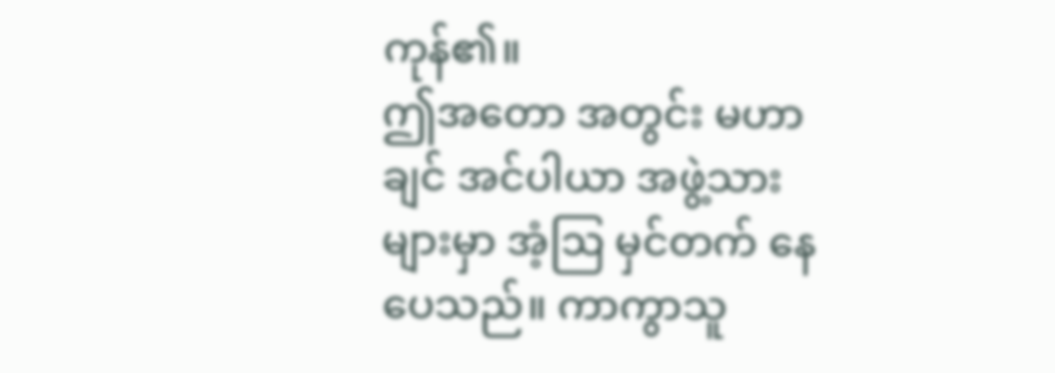ကုန်၏။
ဤအတော အတွင်း မဟာချင် အင်ပါယာ အဖွဲ့သား များမှာ အံ့ဩ မှင်တက် နေပေသည်။ ကာကွာသူ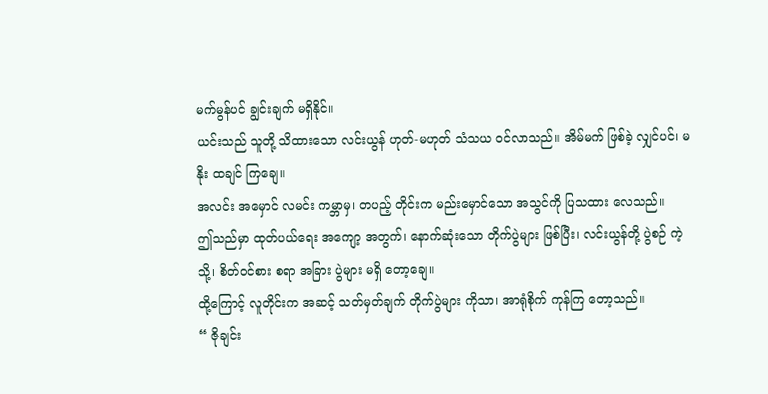မက်မွန်ပင် ချွင်းချက် မရှိနိုင်။
ယင်းသည် သူတို့ သိထားသော လင်းယွန် ဟုတ်-မဟုတ် သံသယ ဝင်လာသည်။ အိမ်မက် ဖြစ်ခဲ့ လျှင်ပင်၊ မနိုး ထချင် ကြချေ။
အလင်း အမှောင် လမင်း ကမ္ဘာမှ၊ တပည့် တိုင်းက မည်းမှောင်သော အသွင်ကို ပြသထား လေသည်။
ဤသည်မှာ ထုတ်ပယ်ရေး အကျော့ အတွက်၊ နောက်ဆုံးသော တိုက်ပွဲများ ဖြစ်ပြီး၊ လင်းယွန်တို့ ပွဲစဉ် ကဲ့သို့၊ စိတ်ဝင်စား စရာ အခြား ပွဲများ မရှိ တော့ချေ။
ထို့ကြောင့် လူတိုင်းက အဆင့် သတ်မှတ်ချက် တိုက်ပွဲများ ကိုသာ၊ အာရုံစိုက် ကုန်ကြ တော့သည်။
“ ဇိုချင်း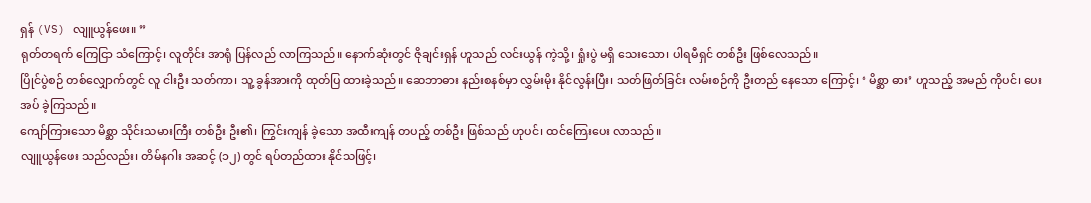ရှန် (VS) လျူယွန်ဖေး။ ”
ရုတ်တရက် ကြေငြာ သံကြောင့်၊ လူတိုင်း အာရုံ ပြန်လည် လာကြသည်။ နောက်ဆုံးတွင် ဇိုချင်းရှန် ဟူသည် လင်းယွန် ကဲ့သို့၊ ရှုံးပွဲ မရှိ သေးသော၊ ပါရမီရှင် တစ်ဦး ဖြစ်လေသည်။
ပြိုင်ပွဲစဉ် တစ်လျှောက်တွင် လူ ငါးဦး သတ်ကာ၊ သူ့ ခွန်အားကို ထုတ်ပြ ထားခဲ့သည်။ ဆေဘာဓား နည်းစနစ်မှာ လွှမ်းမိုး နိုင်လွန်းပြီး၊ သတ်ဖြတ်ခြင်း လမ်းစဉ်ကို ဦးတည် နေသော ကြောင့်၊ ‘ မိစ္ဆာ ဓား’ ဟူသည့် အမည် ကိုပင်၊ ပေးအပ် ခဲ့ကြသည်။
ကျော်ကြားသော မိစ္ဆာ သိုင်းသမားကြီး တစ်ဦး ဦး၏၊ ကြွင်းကျန် ခဲ့သော အထီးကျန် တပည့် တစ်ဦး ဖြစ်သည် ဟုပင်၊ ထင်ကြေးပေး လာသည်။
လျူယွန်ဖေး သည်လည်း၊ တိမ်နဂါး အဆင့် (၁၂) တွင် ရပ်တည်ထား နိုင်သဖြင့်၊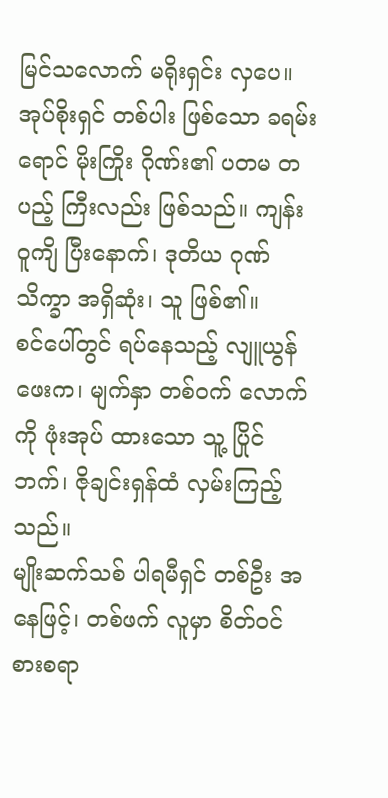မြင်သလောက် မရိုးရှင်း လှပေ။
အုပ်စိုးရှင် တစ်ပါး ဖြစ်သော ခရမ်းရောင် မိုးကြိုး ဂိုဏ်း၏ ပတမ တပည့် ကြီးလည်း ဖြစ်သည်။ ကျန်းဝူကျိ ပြီးနောက်၊ ဒုတိယ ဂုဏ်သိက္ခာ အရှိဆုံး၊ သူ ဖြစ်၏။
စင်ပေါ်တွင် ရပ်နေသည့် လျူယွန်ဖေးက၊ မျက်နှာ တစ်ဝက် လောက်ကို ဖုံးအုပ် ထားသော သူ့ ပြိုင်ဘက်၊ ဇိုချင်းရှန်ထံ လှမ်းကြည့်သည်။
မျိုးဆက်သစ် ပါရမီရှင် တစ်ဦး အနေဖြင့်၊ တစ်ဖက် လူမှာ စိတ်ဝင်စားစရာ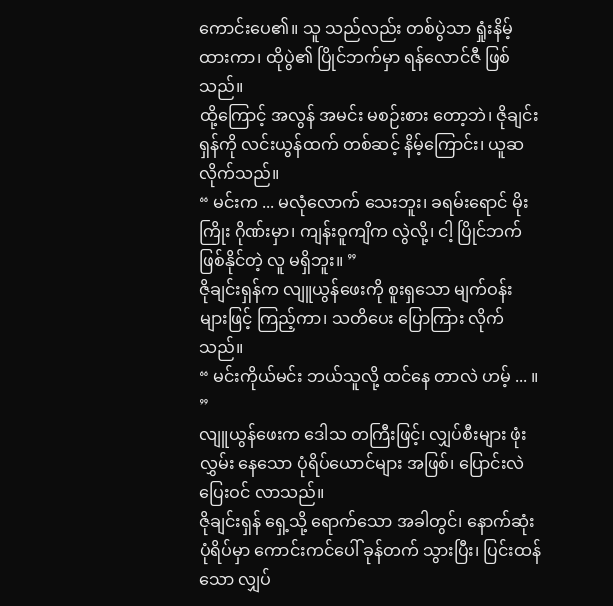ကောင်းပေ၏။ သူ သည်လည်း တစ်ပွဲသာ ရှုံးနိမ့် ထားကာ၊ ထိုပွဲ၏ ပြိုင်ဘက်မှာ ရန်လောင်ဇီ ဖြစ်သည်။
ထို့ကြောင့် အလွန် အမင်း မစဉ်းစား တော့ဘဲ၊ ဇိုချင်းရှန်ကို လင်းယွန်ထက် တစ်ဆင့် နိမ့်ကြောင်း၊ ယူဆ လိုက်သည်။
“ မင်းက ... မလုံလောက် သေးဘူး၊ ခရမ်းရောင် မိုးကြိုး ဂိုဏ်းမှာ၊ ကျန်းဝူကျိက လွဲလို့၊ ငါ့ ပြိုင်ဘက် ဖြစ်နိုင်တဲ့ လူ မရှိဘူး။ ”
ဇိုချင်းရှန်က လျူယွန်ဖေးကို စူးရှသော မျက်ဝန်း များဖြင့် ကြည့်ကာ၊ သတိပေး ပြောကြား လိုက်သည်။
“ မင်းကိုယ်မင်း ဘယ်သူလို့ ထင်နေ တာလဲ ဟမ့် ... ။ ”
လျူယွန်ဖေးက ဒေါသ တကြီးဖြင့်၊ လျှပ်စီးများ ဖုံးလွှမ်း နေသော ပုံရိပ်ယောင်များ အဖြစ်၊ ပြောင်းလဲ ပြေးဝင် လာသည်။
ဇိုချင်းရှန် ရှေ့သို့ ရောက်သော အခါတွင်၊ နောက်ဆုံး ပုံရိပ်မှာ ကောင်းကင်ပေါ် ခုန်တက် သွားပြီး၊ ပြင်းထန်သော လျှပ်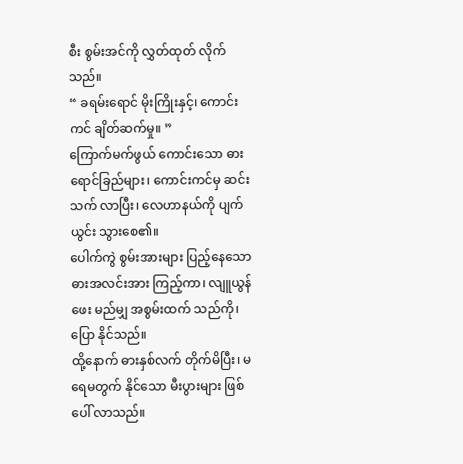စီး စွမ်းအင်ကို လွှတ်ထုတ် လိုက်သည်။
“ ခရမ်းရောင် မိုးကြိုးနှင့်၊ ကောင်းကင် ချိတ်ဆက်မှု။ ”
ကြောက်မက်ဖွယ် ကောင်းသော ဓားရောင်ခြည်များ၊ ကောင်းကင်မှ ဆင်းသက် လာပြီး၊ လေဟာနယ်ကို ပျက်ယွင်း သွားစေ၏။
ပေါက်ကွဲ စွမ်းအားများ ပြည့်နေသော ဓားအလင်းအား ကြည့်ကာ၊ လျူယွန်ဖေး မည်မျှ အစွမ်းထက် သည်ကို၊ ပြော နိုင်သည်။
ထို့နောက် ဓားနှစ်လက် တိုက်မိပြီး၊ မရေမတွက် နိုင်သော မီးပွားများ ဖြစ်ပေါ် လာသည်။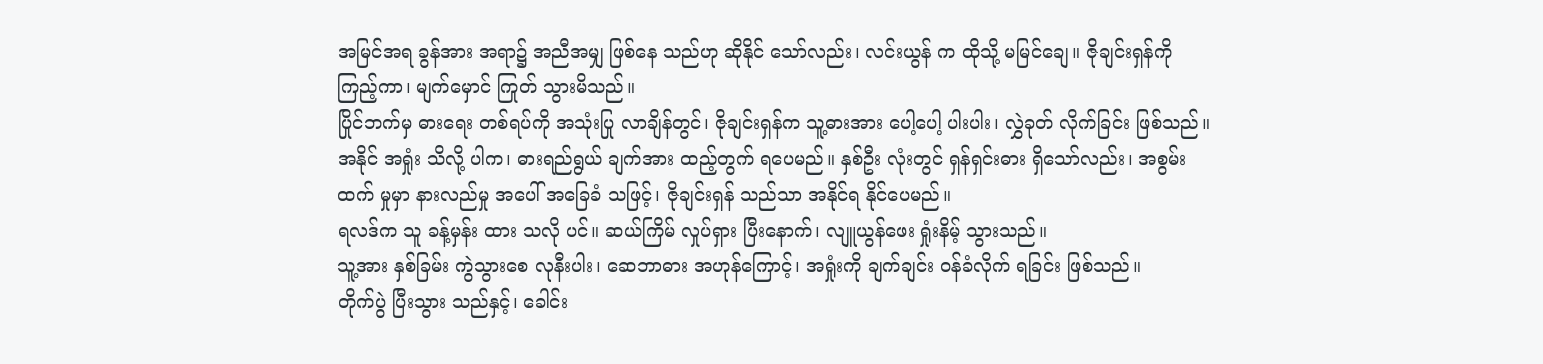အမြင်အရ ခွန်အား အရာ၌ အညီအမျှ ဖြစ်နေ သည်ဟု ဆိုနိုင် သော်လည်း၊ လင်းယွန် က ထိုသို့ မမြင်ချေ။ ဇိုချင်းရှန်ကို ကြည့်ကာ၊ မျက်မှောင် ကြုတ် သွားမိသည်။
ပြိုင်ဘက်မှ ဓားရေး တစ်ရပ်ကို အသုံးပြု လာချိန်တွင်၊ ဇိုချင်းရှန်က သူ့ဓားအား ပေါ့ပေါ့ ပါးပါး၊ လွှဲခုတ် လိုက်ခြင်း ဖြစ်သည်။
အနိုင် အရှုံး သိလို့ ပါက၊ ဓားရည်ရွယ် ချက်အား ထည့်တွက် ရပေမည်။ နှစ်ဦး လုံးတွင် ရှန်ရှင်းဓား ရှိသော်လည်း၊ အစွမ်းထက် မှုမှာ နားလည်မှု အပေါ် အခြေခံ သဖြင့်၊ ဇိုချင်းရှန် သည်သာ အနိုင်ရ နိုင်ပေမည်။
ရလဒ်က သူ ခန့်မှန်း ထား သလို ပင်။ ဆယ်ကြိမ် လှုပ်ရှား ပြီးနောက်၊ လျူယွန်ဖေး ရှုံးနိမ့် သွားသည်။
သူ့အား နှစ်ခြမ်း ကွဲသွားစေ လုနီးပါး၊ ဆေဘာဓား အဟုန်ကြောင့်၊ အရှုံးကို ချက်ချင်း ဝန်ခံလိုက် ရခြင်း ဖြစ်သည်။
တိုက်ပွဲ ပြီးသွား သည်နှင့်၊ ခေါင်း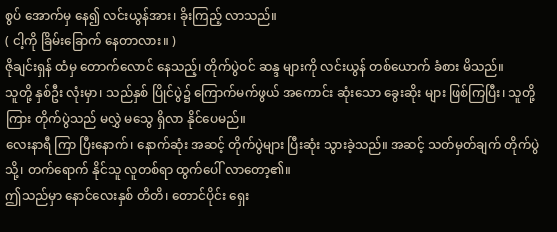စွပ် အောက်မှ နေ၍ လင်းယွန်အား၊ ခိုးကြည့် လာသည်။
( ငါ့ကို ခြိမ်းခြောက် နေတာလား။ )
ဇိုချင်းရှန် ထံမှ တောက်လောင် နေသည့်၊ တိုက်ပွဲဝင် ဆန္ဒ များကို လင်းယွန် တစ်ယောက် ခံစား မိသည်။
သူတို့ နှစ်ဦး လုံးမှာ၊ သည်နှစ် ပြိုင်ပွဲ၌ ကြောက်မက်ဖွယ် အကောင်း ဆုံးသော ခွေးဆိုး များ ဖြစ်ကြပြီး၊ သူတို့ကြား တိုက်ပွဲသည် မလွှဲ မသွေ ရှိလာ နိုင်ပေမည်။
လေးနာရီ ကြာ ပြီးနောက်၊ နောက်ဆုံး အဆင့် တိုက်ပွဲများ ပြီးဆုံး သွားခဲ့သည်။ အဆင့် သတ်မှတ်ချက် တိုက်ပွဲသို့၊ တက်ရောက် နိုင်သူ လူတစ်ရာ ထွက်ပေါ် လာတော့၏။
ဤသည်မှာ နောင်လေးနှစ် တိတိ၊ တောင်ပိုင်း ရှေး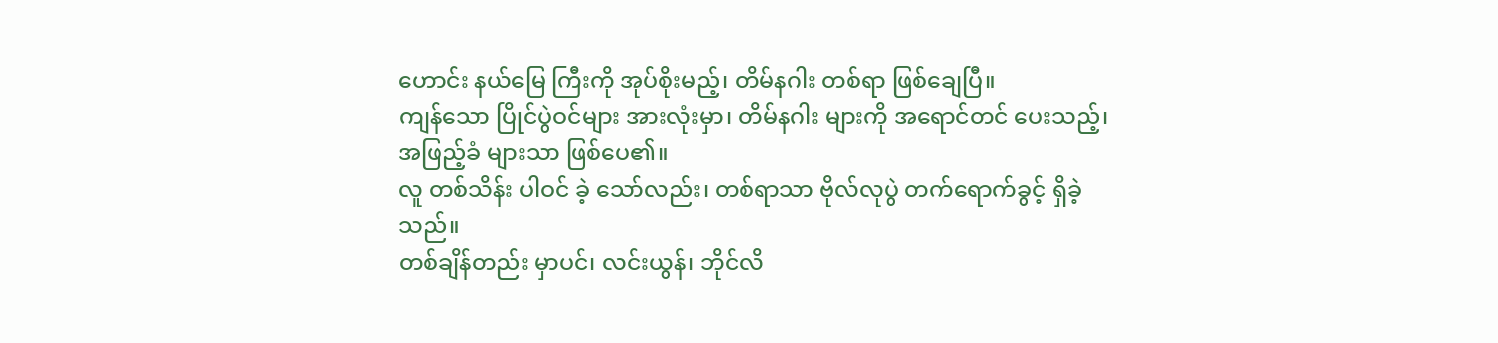ဟောင်း နယ်မြေ ကြီးကို အုပ်စိုးမည့်၊ တိမ်နဂါး တစ်ရာ ဖြစ်ချေပြီ။
ကျန်သော ပြိုင်ပွဲဝင်များ အားလုံးမှာ၊ တိမ်နဂါး များကို အရောင်တင် ပေးသည့်၊ အဖြည့်ခံ များသာ ဖြစ်ပေ၏။
လူ တစ်သိန်း ပါဝင် ခဲ့ သော်လည်း၊ တစ်ရာသာ ဗိုလ်လုပွဲ တက်ရောက်ခွင့် ရှိခဲ့သည်။
တစ်ချိန်တည်း မှာပင်၊ လင်းယွန်၊ ဘိုင်လိ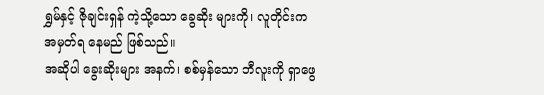ရွှမ်နှင့် ဇိုချင်းရှန် ကဲ့သို့သော ခွေဆိုး များကို၊ လူတိုင်းက အမှတ်ရ နေမည် ဖြစ်သည်။
အဆိုပါ ခွေးဆိုးများ အနက်၊ စစ်မှန်သော ဘီလူးကို ရှာဖွေ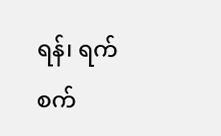ရန်၊ ရက်စက်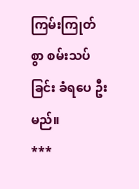ကြမ်းကြုတ်စွာ စမ်းသပ်ခြင်း ခံရပေ ဦးမည်။
***